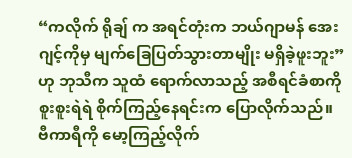“ကလိုက် ရိုချ် က အရင်တုံးက ဘယ်ဂျာမန် အေးဂျင့်ကိုမှ မျက်ခြေပြတ်သွားတာမျိုး မရှိခဲ့ဖူးဘူး” ဟု ဘုသီက သူထံ ရောက်လာသည့် အစီရင်ခံစာကို စူးစူးရဲရဲ စိုက်ကြည့်နေရင်းက ပြောလိုက်သည်။ ဗီကာရီကို မော့ကြည့်လိုက်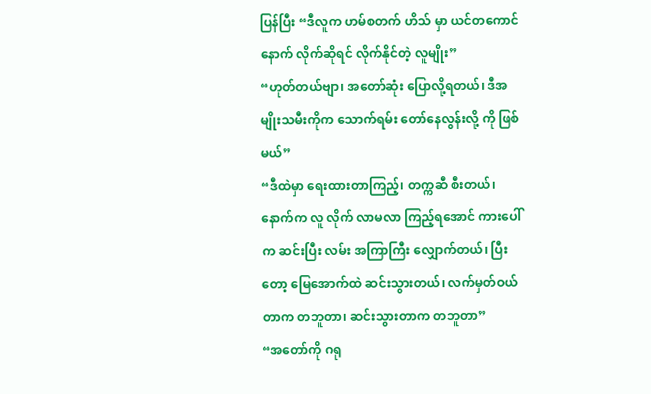ပြန်ပြီး “ဒီလူက ဟမ်စတက် ဟိသ် မှာ ယင်တကောင် နောက် လိုက်ဆိုရင် လိုက်နိုင်တဲ့ လူမျိုး”
“ဟုတ်တယ်ဗျာ၊ အတော်ဆုံး ပြောလို့ရတယ်၊ ဒီအမျိုးသမီးကိုက သောက်ရမ်း တော်နေလွန်းလို့ ကို ဖြစ်မယ်”
“ဒီထဲမှာ ရေးထားတာကြည့်၊ တက္ကဆီ စီးတယ်၊ နောက်က လူ လိုက် လာမလာ ကြည့်ရအောင် ကားပေါ်က ဆင်းပြီး လမ်း အကြာကြီး လျှောက်တယ်၊ ပြီးတော့ မြေအောက်ထဲ ဆင်းသွားတယ်၊ လက်မှတ်ဝယ်တာက တဘူတာ၊ ဆင်းသွားတာက တဘူတာ”
“အတော်ကို ဂရု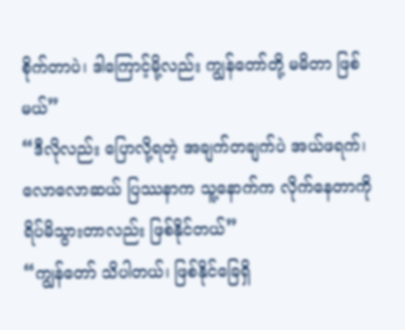စိုက်တာပဲ၊ ဒါကြောင့်မို့လည်း ကျွန်တော်တို့ မမိတာ ဖြစ်မယ်”
“ဒီလိုလည်း ပြောလို့ရတဲ့ အချက်တချက်ပဲ အယ်ဖရက်၊ လောလောဆယ် ပြဿနာက သူ့နောက်က လိုက်နေတာကို ရိပ်မိသွားတာလည်း ဖြစ်နိုင်တယ်”
“ကျွန်တော် သိပါတယ်၊ ဖြစ်နိုင်ခြေရှိ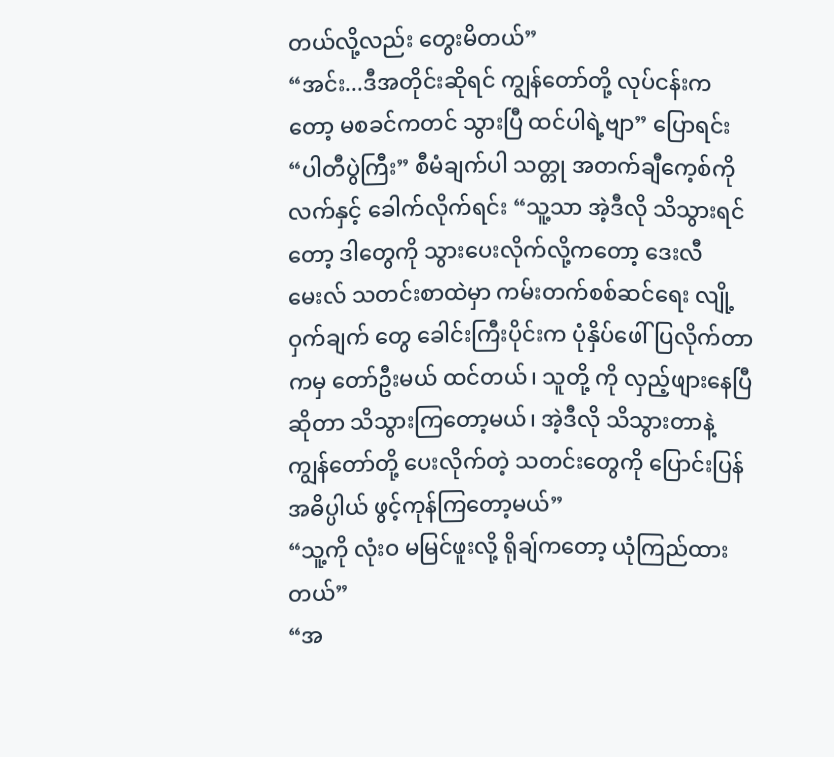တယ်လို့လည်း တွေးမိတယ်”
“အင်း...ဒီအတိုင်းဆိုရင် ကျွန်တော်တို့ လုပ်ငန်းကတော့ မစခင်ကတင် သွားပြီ ထင်ပါရဲ့ဗျာ” ပြောရင်း “ပါတီပွဲကြီး” စီမံချက်ပါ သတ္တု အတက်ချီကေ့စ်ကို လက်နှင့် ခေါက်လိုက်ရင်း “သူ့သာ အဲ့ဒီလို သိသွားရင်တော့ ဒါတွေကို သွားပေးလိုက်လို့ကတော့ ဒေးလီမေးလ် သတင်းစာထဲမှာ ကမ်းတက်စစ်ဆင်ရေး လျို့ဝှက်ချက် တွေ ခေါင်းကြီးပိုင်းက ပုံနှိပ်ဖေါ်ပြလိုက်တာကမှ တော်ဦးမယ် ထင်တယ်၊ သူတို့ ကို လှည့်ဖျားနေပြီဆိုတာ သိသွားကြတော့မယ်၊ အဲ့ဒီလို သိသွားတာနဲ့ ကျွန်တော်တို့ ပေးလိုက်တဲ့ သတင်းတွေကို ပြောင်းပြန် အဓိပ္ပါယ် ဖွင့်ကုန်ကြတော့မယ်”
“သူ့ကို လုံးဝ မမြင်ဖူးလို့ ရိုချ်ကတော့ ယုံကြည်ထားတယ်”
“အ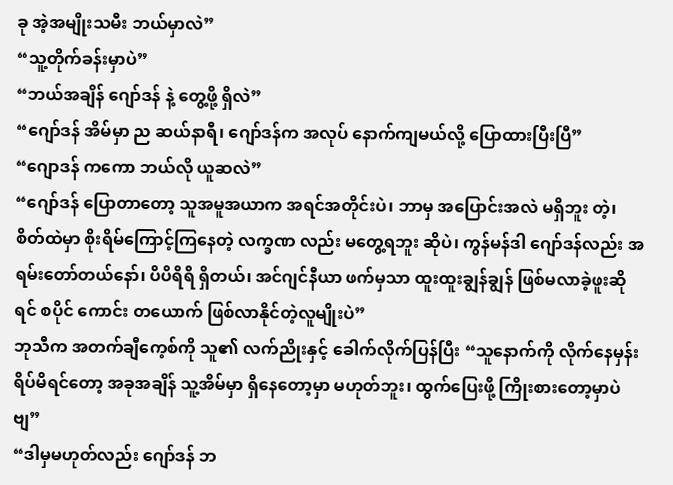ခု အဲ့အမျိုးသမီး ဘယ်မှာလဲ”
“သူ့တိုက်ခန်းမှာပဲ”
“ဘယ်အချိန် ဂျော်ဒန် နဲ့ တွေ့ဖို့ ရှိလဲ”
“ဂျော်ဒန် အိမ်မှာ ည ဆယ်နာရီ၊ ဂျော်ဒန်က အလုပ် နောက်ကျမယ်လို့ ပြောထားပြီးပြီ”
“ဂျောဒန် ကကော ဘယ်လို ယူဆလဲ”
“ဂျော်ဒန် ပြောတာတော့ သူအမူအယာက အရင်အတိုင်းပဲ၊ ဘာမှ အပြောင်းအလဲ မရှိဘူး တဲ့၊ စိတ်ထဲမှာ စိုးရိမ်ကြောင့်ကြနေတဲ့ လက္ခဏ လည်း မတွေ့ရဘူး ဆိုပဲ၊ ကွန်မန်ဒါ ဂျော်ဒန်လည်း အရမ်းတော်တယ်နော်၊ ပိပိရိရိ ရှိတယ်၊ အင်ဂျင်နီယာ ဖက်မှသာ ထူးထူးချွန်ချွန် ဖြစ်မလာခဲ့ဖူးဆိုရင် စပိုင် ကောင်း တယောက် ဖြစ်လာနိုင်တဲ့လူမျိုးပဲ”
ဘုသီက အတက်ချီကေ့စ်ကို သူ၏ လက်ညိုးနှင့် ခေါက်လိုက်ပြန်ပြီး “သူနောက်ကို လိုက်နေမှန်း ရိပ်မိရင်တော့ အခုအချိန် သူ့အိမ်မှာ ရှိနေတော့မှာ မဟုတ်ဘူး၊ ထွက်ပြေးဖို့ ကြိုးစားတော့မှာပဲ ဗျ”
“ဒါမှမဟုတ်လည်း ဂျော်ဒန် ဘ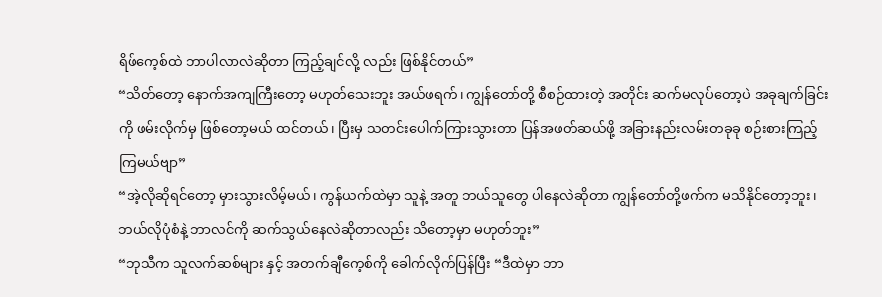ရိဖ်ကေ့စ်ထဲ ဘာပါလာလဲဆိုတာ ကြည့်ချင်လို့ လည်း ဖြစ်နိုင်တယ်”
“သိတ်တော့ နောက်အကျကြီးတော့ မဟုတ်သေးဘူး အယ်ဖရက်၊ ကျွန်တော်တို့ စီစဉ်ထားတဲ့ အတိုင်း ဆက်မလုပ်တော့ပဲ အခုချက်ခြင်းကို ဖမ်းလိုက်မှ ဖြစ်တော့မယ် ထင်တယ်၊ ပြီးမှ သတင်းပေါက်ကြားသွားတာ ပြန်အဖတ်ဆယ်ဖို့ အခြားနည်းလမ်းတခုခု စဉ်းစားကြည့်ကြမယ်ဗျာ”
“အဲ့လိုဆိုရင်တော့ မှားသွားလိမ့်မယ်၊ ကွန်ယက်ထဲမှာ သူနဲ့ အတူ ဘယ်သူတွေ ပါနေလဲဆိုတာ ကျွန်တော်တို့ဖက်က မသိနိုင်တော့ဘူး၊ ဘယ်လိုပုံစံနဲ့ ဘာလင်ကို ဆက်သွယ်နေလဲဆိုတာလည်း သိတော့မှာ မဟုတ်ဘူး”
“ဘုသီက သူလက်ဆစ်များ နှင့် အတက်ချီကေ့စ်ကို ခေါက်လိုက်ပြန်ပြီး “ဒီထဲမှာ ဘာ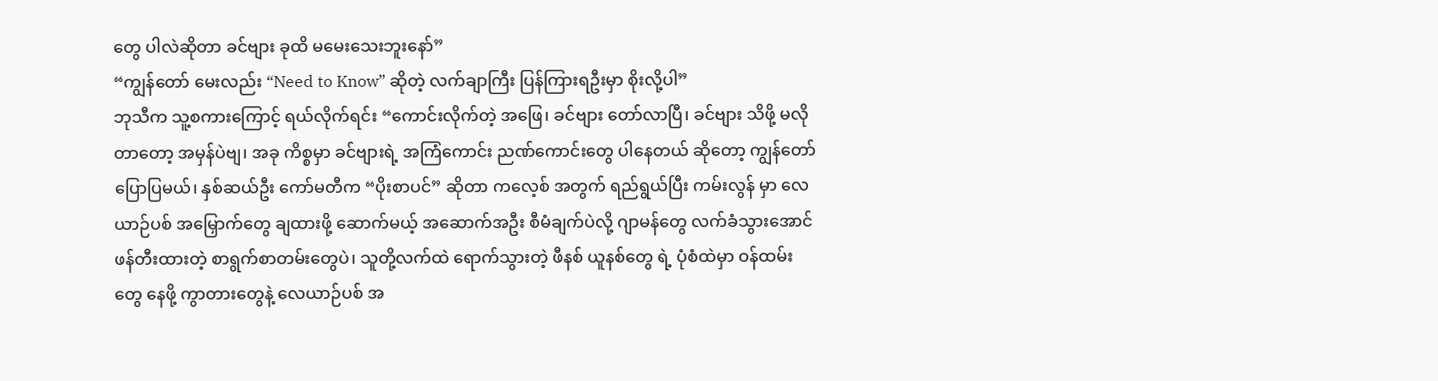တွေ ပါလဲဆိုတာ ခင်ဗျား ခုထိ မမေးသေးဘူးနော်”
“ကျွန်တော် မေးလည်း “Need to Know” ဆိုတဲ့ လက်ချာကြီး ပြန်ကြားရဦးမှာ စိုးလို့ပါ”
ဘုသီက သူ့စကားကြောင့် ရယ်လိုက်ရင်း “ကောင်းလိုက်တဲ့ အဖြေ၊ ခင်ဗျား တော်လာပြီ၊ ခင်ဗျား သိဖို့ မလိုတာတော့ အမှန်ပဲဗျ၊ အခု ကိစ္စမှာ ခင်ဗျားရဲ့ အကြံကောင်း ညဏ်ကောင်းတွေ ပါနေတယ် ဆိုတော့ ကျွန်တော် ပြောပြမယ်၊ နှစ်ဆယ်ဦး ကော်မတီက “ပိုးစာပင်” ဆိုတာ ကလေ့စ် အတွက် ရည်ရွယ်ပြီး ကမ်းလွန် မှာ လေယာဉ်ပစ် အမြှောက်တွေ ချထားဖို့ ဆောက်မယ့် အဆောက်အဦး စီမံချက်ပဲလို့ ဂျာမန်တွေ လက်ခံသွားအောင် ဖန်တီးထားတဲ့ စာရွက်စာတမ်းတွေပဲ၊ သူတို့လက်ထဲ ရောက်သွားတဲ့ ဖီနစ် ယူနစ်တွေ ရဲ့ ပုံစံထဲမှာ ဝန်ထမ်းတွေ နေဖို့ ကွာတားတွေနဲ့ လေယာဉ်ပစ် အ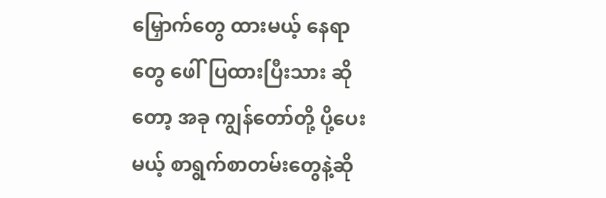မြှောက်တွေ ထားမယ့် နေရာ တွေ ဖေါ်ပြထားပြီးသား ဆိုတော့ အခု ကျွန်တော်တို့ ပို့ပေးမယ့် စာရွက်စာတမ်းတွေနဲ့ဆို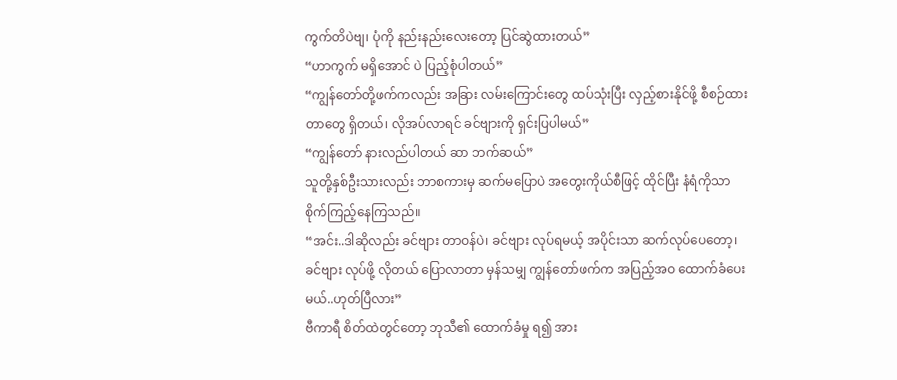ကွက်တိပဲဗျ၊ ပုံကို နည်းနည်းလေးတော့ ပြင်ဆွဲထားတယ်”
“ဟာကွက် မရှိအောင် ပဲ ပြည့်စုံပါတယ်”
“ကျွန်တော်တို့ဖက်ကလည်း အခြား လမ်းကြောင်းတွေ ထပ်သုံးပြီး လှည့်စားနိုင်ဖို့ စီစဉ်ထားတာတွေ ရှိတယ်၊ လိုအပ်လာရင် ခင်ဗျားကို ရှင်းပြပါမယ်”
“ကျွန်တော် နားလည်ပါတယ် ဆာ ဘက်ဆယ်”
သူတို့နှစ်ဦးသားလည်း ဘာစကားမှ ဆက်မပြောပဲ အတွေးကိုယ်စီဖြင့် ထိုင်ပြီး နံရံကိုသာ စိုက်ကြည့်နေကြသည်။
“အင်း..ဒါဆိုလည်း ခင်ဗျား တာဝန်ပဲ၊ ခင်ဗျား လုပ်ရမယ့် အပိုင်းသာ ဆက်လုပ်ပေတော့၊ ခင်ဗျား လုပ်ဖို့ လိုတယ် ပြောလာတာ မှန်သမျှ ကျွန်တော်ဖက်က အပြည့်အဝ ထောက်ခံပေးမယ်..ဟုတ်ပြီလား”
ဗီကာရီ စိတ်ထဲတွင်တော့ ဘုသီ၏ ထောက်ခံမှု ရ၍ အား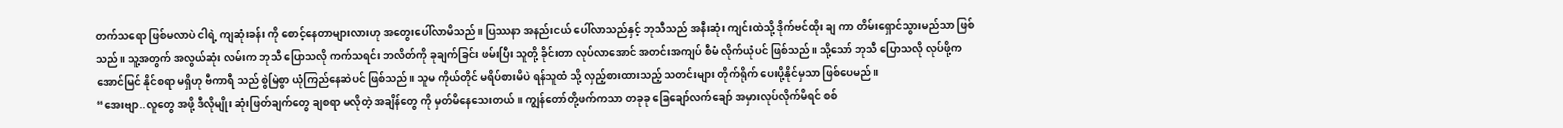တက်သရော ဖြစ်မလာပဲ ငါရဲ့ ကျဆုံးခန်း ကို စောင့်နေတာများလားဟု အတွေးပေါ်လာမိသည်။ ပြဿနာ အနည်းငယ် ပေါ်လာသည်နှင့် ဘုသီသည် အနီးဆုံး ကျင်းထဲသို့ ဒိုက်ဗင်ထိုး ချ ကာ တိမ်းရှောင်သွားမည်သာ ဖြစ်သည်။ သူ့အတွက် အလွယ်ဆုံး လမ်းက ဘုသီ ပြောသလို ကက်သရင်း ဘလိတ်ကို ခုချက်ခြင်း ဖမ်းပြီး သူတို့ ခိုင်းတာ လုပ်လာအောင် အတင်းအကျပ် စီမံ လိုက်ယုံပင် ဖြစ်သည်။ သို့သော် ဘုသီ ပြောသလို လုပ်ဖို့က အောင်မြင် နိုင်စရာ မရှိဟု ဗီကာရီ သည် စွဲမြဲစွာ ယုံကြည်နေဆဲပင် ဖြစ်သည်။ သူမ ကိုယ်တိုင် မရိပ်စားမိပဲ ရန်သူထံ သို့ လှည့်စားထားသည့် သတင်းများ တိုက်ရိုက် ပေးပို့နိုင်မှသာ ဖြစ်ပေမည်။
“အေးဗျာ..လူတွေ အဖို့ ဒီလိုမျိုး ဆုံးဖြတ်ချက်တွေ ချစရာ မလိုတဲ့ အချိန်တွေ ကို မှတ်မိနေသေးတယ်။ ကျွန်တော်တို့ဖက်ကသာ တခုခု ခြေချော်လက်ချော် အမှားလုပ်လိုက်မိရင် စစ်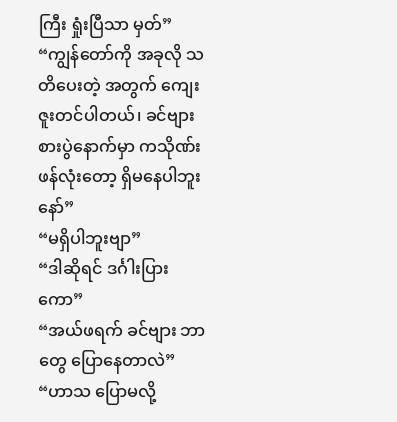ကြီး ရှုံးပြီသာ မှတ်”
“ကျွန်တော်ကို အခုလို သတိပေးတဲ့ အတွက် ကျေးဇူးတင်ပါတယ်၊ ခင်ဗျား စားပွဲနောက်မှာ ကသိုဏ်းဖန်လုံးတော့ ရှိမနေပါဘူးနော်”
“မရှိပါဘူးဗျာ”
“ဒါဆိုရင် ဒင်္ဂါးပြား ကော”
“အယ်ဖရက် ခင်ဗျား ဘာတွေ ပြောနေတာလဲ”
“ဟာသ ပြောမလို့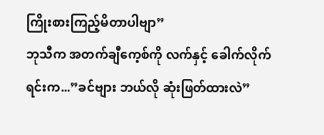ကြိုးစားကြည့်မိတာပါဗျာ”
ဘုသီက အတက်ချီကေ့စ်ကို လက်နှင့် ခေါက်လိုက်ရင်းက...”ခင်ဗျား ဘယ်လို ဆုံးဖြတ်ထားလဲ”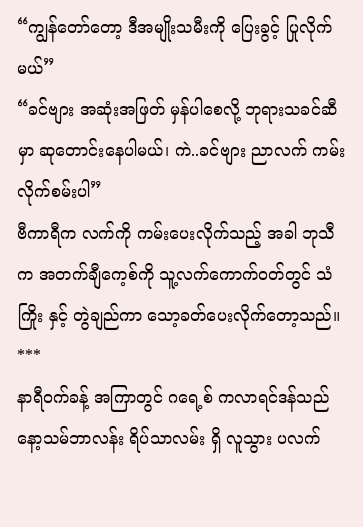“ကျွန်တော်တော့ ဒီအမျိုးသမီးကို ပြေးခွင့် ပြုလိုက်မယ်”
“ခင်ဗျား အဆုံးအဖြတ် မှန်ပါစေလို့ ဘုရားသခင်ဆီမှာ ဆုတောင်းနေပါမယ်၊ ကဲ..ခင်ဗျား ညာလက် ကမ်းလိုက်စမ်းပါ”
ဗီကာရီက လက်ကို ကမ်းပေးလိုက်သည့် အခါ ဘုသီက အတက်ချီကေ့စ်ကို သူ့လက်ကောက်ဝတ်တွင် သံကြိုး နှင့် တွဲချည်ကာ သော့ခတ်ပေးလိုက်တော့သည်။
***
နာရီဝက်ခန့် အကြာတွင် ဂရေ့စ် ကလာရင်ဒန်သည် နော့သမ်ဘာလန်း ရိပ်သာလမ်း ရှိ လူသွား ပလက်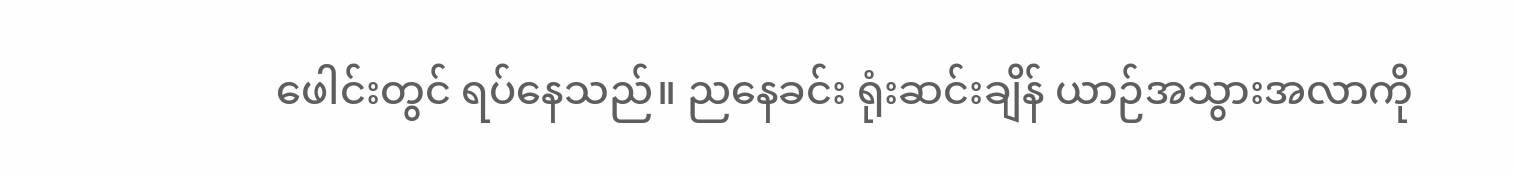ဖေါင်းတွင် ရပ်နေသည်။ ညနေခင်း ရုံးဆင်းချိန် ယာဉ်အသွားအလာကို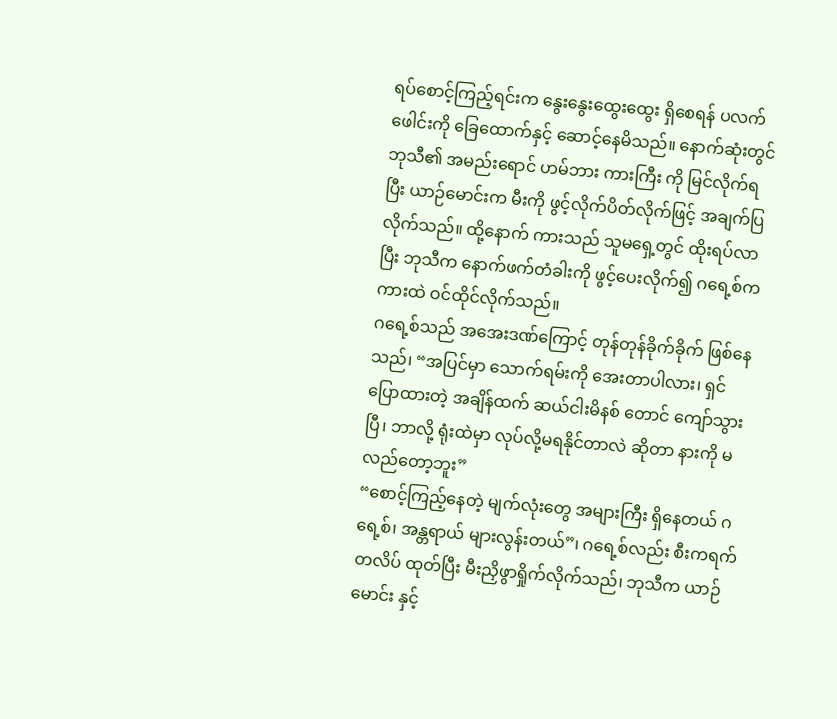ရပ်စောင့်ကြည့်ရင်းက နွေးနွေးထွေးထွေး ရှိစေရန် ပလက်ဖေါင်းကို ခြေထောက်နှင့် ဆောင့်နေမိသည်။ နောက်ဆုံးတွင် ဘုသီ၏ အမည်းရောင် ဟမ်ဘား ကားကြီး ကို မြင်လိုက်ရပြီး ယာဉ်မောင်းက မီးကို ဖွင့်လိုက်ပိတ်လိုက်ဖြင့် အချက်ပြလိုက်သည်။ ထို့နောက် ကားသည် သူမရှေ့တွင် ထိုးရပ်လာပြီး ဘုသီက နောက်ဖက်တံခါးကို ဖွင့်ပေးလိုက်၍ ဂရေ့စ်က ကားထဲ ဝင်ထိုင်လိုက်သည်။
ဂရေ့စ်သည် အအေးဒဏ်ကြောင့် တုန်တုန်ခိုက်ခိုက် ဖြစ်နေသည်၊ “အပြင်မှာ သောက်ရမ်းကို အေးတာပါလား၊ ရှင် ပြောထားတဲ့ အချိန်ထက် ဆယ်ငါးမိနစ် တောင် ကျော်သွားပြီ၊ ဘာလို့ ရုံးထဲမှာ လုပ်လို့မရနိုင်တာလဲ ဆိုတာ နားကို မလည်တော့ဘူး”
“စောင့်ကြည့်နေတဲ့ မျက်လုံးတွေ အများကြီး ရှိနေတယ် ဂရေ့စ်၊ အန္တရာယ် များလွန်းတယ်”၊ ဂရေ့စ်လည်း စီးကရက်တလိပ် ထုတ်ပြီး မီးညှိဖွာရှိုက်လိုက်သည်၊ ဘုသီက ယာဉ်မောင်း နှင့်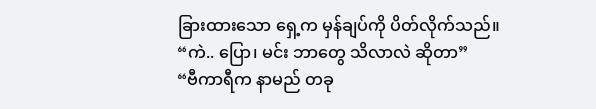ခြားထားသော ရှေ့က မှန်ချပ်ကို ပိတ်လိုက်သည်။
“ကဲ.. ပြော၊ မင်း ဘာတွေ သိလာလဲ ဆိုတာ”
“ဗီကာရီက နာမည် တခု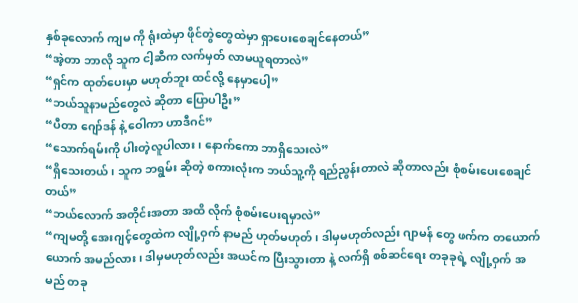နှစ်ခုလောက် ကျမ ကို ရုံးထဲမှာ ဖိုင်တွဲတွေထဲမှာ ရှာပေးစေချင်နေတယ်”
“အဲ့တာ ဘာလို သူက ငါ့ဆီက လက်မှတ် လာမယူရတာလဲ”
“ရှင်က ထုတ်ပေးမှာ မဟုတ်ဘူး ထင်လို့ နေမှာပေါ့”
“ဘယ်သူနာမည်တွေလဲ ဆိုတာ ပြောပါဦး”
“ပီတာ ဂျော်ဒန် နဲ့ ဝေါကာ ဟာဒီဂင်”
“သောက်ရမ်းကို ပါးတဲ့လူပါလား၊ နောက်ကော ဘာရှိသေးလဲ”
“ရှိသေးတယ်၊ သူက ဘရွမ်း ဆိုတဲ့ စကားလုံးက ဘယ်သူ့ကို ရည်ညွန်းတာလဲ ဆိုတာလည်း စုံစမ်းပေးစေချင်တယ်”
“ဘယ်လောက် အတိုင်းအတာ အထိ လိုက် စုံစမ်းပေးရမှာလဲ”
“ကျမတို့ အေးဂျင့်တွေထဲက လျို့ဝှက် နာမည် ဟုတ်မဟုတ်၊ ဒါမှမဟုတ်လည်း ဂျာမန် တွေ ဖက်က တယောက်ယောက် အမည်လား၊ ဒါမှမဟုတ်လည်း အယင်က ပြီးသွားတာ နဲ့ လက်ရှိ စစ်ဆင်ရေး တခုခုရဲ့ လျို့ဝှက် အမည် တခု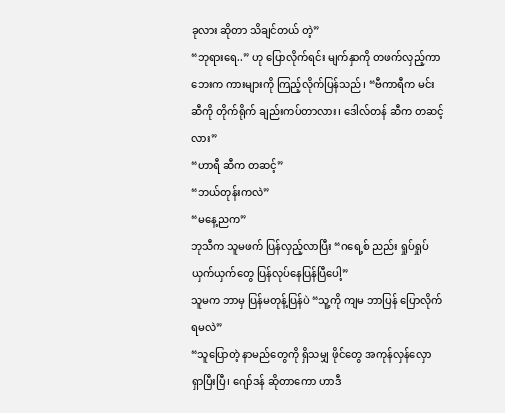ခုလား ဆိုတာ သိချင်တယ် တဲ့”
“ဘုရားရေ..” ဟု ပြောလိုက်ရင်း မျက်နှာကို တဖက်လှည့်ကာ ဘေးက ကားများကို ကြည့်လိုက်ပြန်သည်၊ “ဗီကာရီက မင်းဆီကို တိုက်ရိုက် ချည်းကပ်တာလား၊ ဒေါလ်တန် ဆီက တဆင့်လား”
“ဟာရီ ဆီက တဆင့်”
“ဘယ်တုန်းကလဲ”
“မနေ့ညက”
ဘုသီက သူမဖက် ပြန်လှည့်လာပြီး “ဂရေ့စ် ညည်း ရှုပ်ရှုပ်ယှက်ယှက်တွေ ပြန်လုပ်နေပြန်ပြီပေါ့”
သူမက ဘာမှ ပြန်မတုန့်ပြန်ပဲ “သူ့ကို ကျမ ဘာပြန် ပြောလိုက်ရမလဲ”
“သူပြောတဲ့ နာမည်တွေကို ရှိသမျှ ဖိုင်တွေ အကုန်လှန်လှော ရှာပြီးပြီ၊ ဂျော်ဒန် ဆိုတာကော ဟာဒီ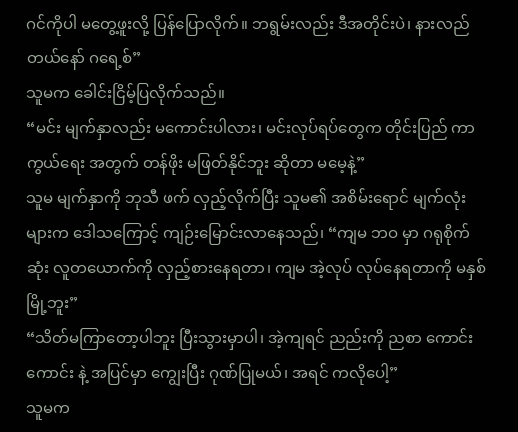ဂင်ကိုပါ မတွေ့ဖူးလို့ ပြန်ပြောလိုက်။ ဘရွမ်းလည်း ဒီအတိုင်းပဲ၊ နားလည်တယ်နော် ဂရေ့စ်”
သူမက ခေါင်းငြိမ့်ပြလိုက်သည်။
“မင်း မျက်နှာလည်း မကောင်းပါလား၊ မင်းလုပ်ရပ်တွေက တိုင်းပြည် ကာကွယ်ရေး အတွက် တန်ဖိုး မဖြတ်နိုင်ဘူး ဆိုတာ မမေ့နဲ့”
သူမ မျက်နှာကို ဘုသီ ဖက် လှည့်လိုက်ပြီး သူမ၏ အစိမ်းရောင် မျက်လုံးများက ဒေါသကြောင့် ကျဉ်းမြောင်းလာနေသည်၊ “ကျမ ဘဝ မှာ ဂရုစိုက်ဆုံး လူတယောက်ကို လှည့်စားနေရတာ၊ ကျမ အဲ့လုပ် လုပ်နေရတာကို မနှစ်မြို့ဘူး”
“သိတ်မကြာတော့ပါဘူး ပြီးသွားမှာပါ၊ အဲ့ကျရင် ညည်းကို ညစာ ကောင်းကောင်း နဲ့ အပြင်မှာ ကျွေးပြီး ဂုဏ်ပြုမယ်၊ အရင် ကလိုပေါ့”
သူမက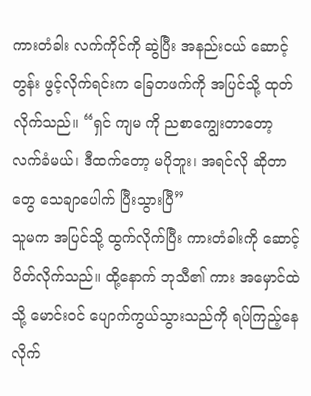ကားတံခါး လက်ကိုင်ကို ဆွဲပြီး အနည်းငယ် ဆောင့်တွန်း ဖွင့်လိုက်ရင်းက ခြေတဖက်ကို အပြင်သို့ ထုတ်လိုက်သည်။ “ရှင် ကျမ ကို ညစာကျွေးတာတော့ လက်ခံမယ်၊ ဒီထက်တော့ မပိုဘူး၊ အရင်လို ဆိုတာ တွေ သေချာပေါက် ပြီးသွားပြီ”
သူမက အပြင်သို့ ထွက်လိုက်ပြီး ကားတံခါးကို ဆောင့်ပိတ်လိုက်သည်။ ထို့နောက် ဘုသီ၏ ကား အမှောင်ထဲသို့ မောင်းဝင် ပျောက်ကွယ်သွားသည်ကို ရပ်ကြည့်နေလိုက်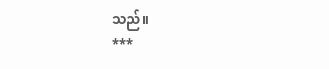သည်။
***